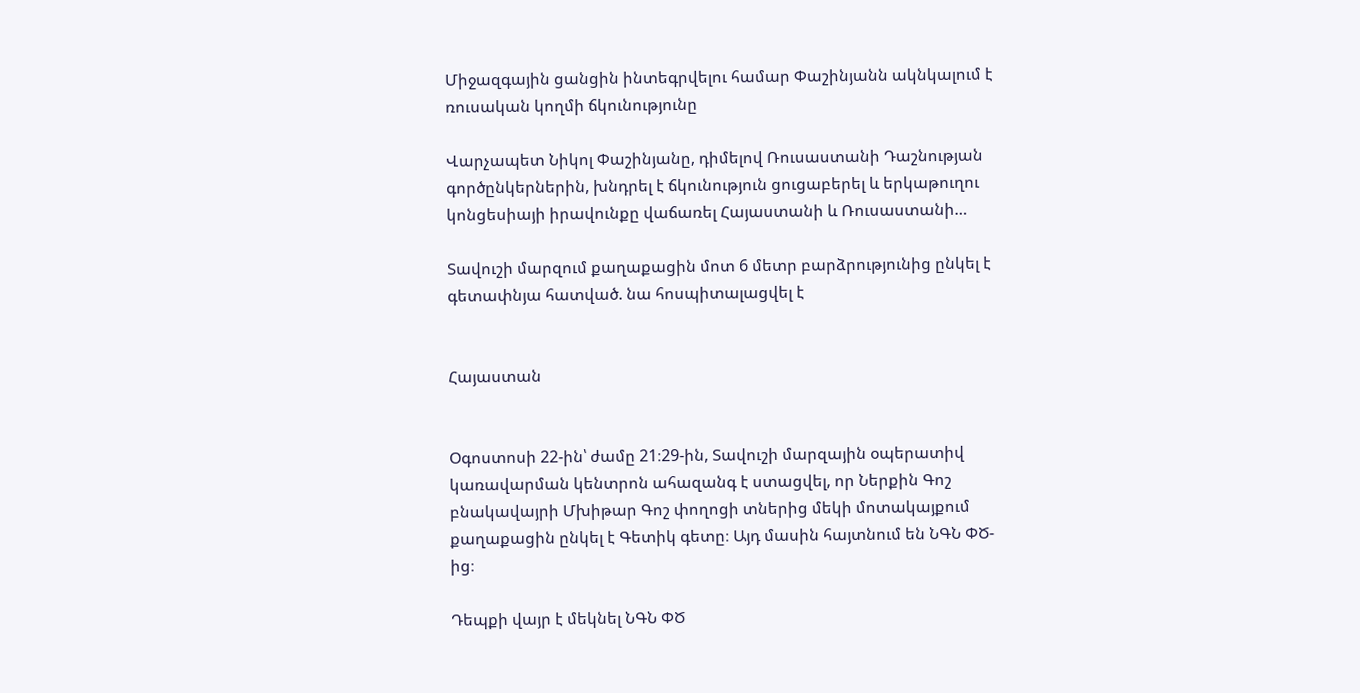Միջազգային ցանցին ինտեգրվելու համար Փաշինյանն ակնկալում է ռուսական կողմի ճկունությունը

Վարչապետ Նիկոլ Փաշինյանը, դիմելով Ռուսաստանի Դաշնության գործընկերներին, խնդրել է ճկունություն ցուցաբերել և երկաթուղու կոնցեսիայի իրավունքը վաճառել Հայաստանի և Ռուսաստանի…

Տավուշի մարզում քաղաքացին մոտ 6 մետր բարձրությունից ընկել է գետափնյա հատված. նա հոսպիտալացվել է


Հայաստան


Օգոստոսի 22-ին՝ ժամը 21։29-ին, Տավուշի մարզային օպերատիվ կառավարման կենտրոն ահազանգ է ստացվել, որ Ներքին Գոշ բնակավայրի Մխիթար Գոշ փողոցի տներից մեկի մոտակայքում քաղաքացին ընկել է Գետիկ գետը։ Այդ մասին հայտնում են ՆԳՆ ՓԾ-ից։

Դեպքի վայր է մեկնել ՆԳՆ ՓԾ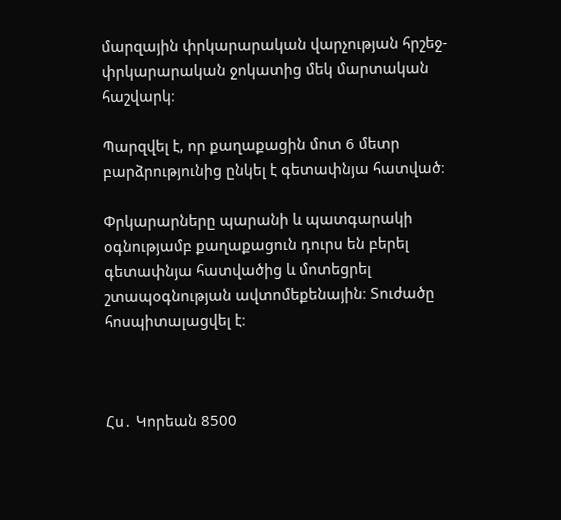մարզային փրկարարական վարչության հրշեջ-փրկարարական ջոկատից մեկ մարտական հաշվարկ։

Պարզվել է, որ քաղաքացին մոտ 6 մետր բարձրությունից ընկել է գետափնյա հատված։

Փրկարարները պարանի և պատգարակի օգնությամբ քաղաքացուն դուրս են բերել գետափնյա հատվածից և մոտեցրել շտապօգնության ավտոմեքենային։ Տուժածը հոսպիտալացվել է։



Հս․ Կորեան 8500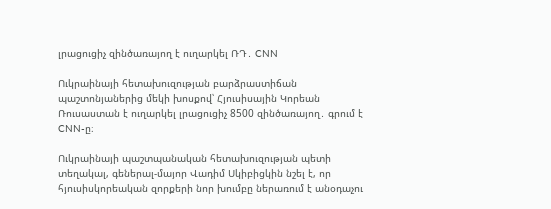լրացուցիչ զինծառայող է ուղարկել ՌԴ․ CNN

Ուկրաինայի հետախուզության բարձրաստիճան պաշտոնյաներից մեկի խոսքով՝ Հյուսիսային Կորեան Ռուսաստան է ուղարկել լրացուցիչ 8500 զինծառայող․ գրում է CNN-ը։

Ուկրաինայի պաշտպանական հետախուզության պետի տեղակալ, գեներալ-մայոր Վադիմ Սկիբիցկին նշել է, որ հյուսիսկորեական զորքերի նոր խումբը ներառում է անօդաչու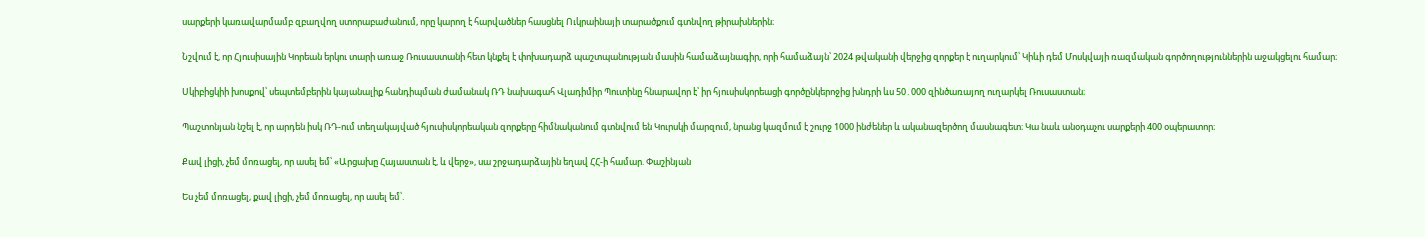սարքերի կառավարմամբ զբաղվող ստորաբաժանում, որը կարող է հարվածներ հասցնել Ուկրաինայի տարածքում գտնվող թիրախներին։

Նշվում է, որ Հյուսիսային Կորեան երկու տարի առաջ Ռուսաստանի հետ կնքել է փոխադարձ պաշտպանության մասին համաձայնագիր, որի համաձայն՝ 2024 թվականի վերջից զորքեր է ուղարկում՝ Կիևի դեմ Մոսկվայի ռազմական գործողություններին աջակցելու համար։

Սկիբիցկիի խոսքով՝ սեպտեմբերին կայանալիք հանդիպման ժամանակ ՌԴ նախագահ Վլադիմիր Պուտինը հնարավոր է՝ իր հյուսիսկորեացի գործընկերոջից խնդրի ևս 50․000 զինծառայող ուղարկել Ռուսաստան։

Պաշտոնյան նշել է, որ արդեն իսկ ՌԴ-ում տեղակայված հյուսիսկորեական զորքերը հիմնականում գտնվում են Կուրսկի մարզում, նրանց կազմում է շուրջ 1000 ինժեներ և ականազերծող մասնագետ։ Կա նաև անօդաչու սարքերի 400 օպերատոր։

Քավ լիցի, չեմ մոռացել, որ ասել եմ՝ «Արցախը Հայաստան է, և վերջ», սա շրջադարձային եղավ ՀՀ-ի համար. Փաշինյան

Ես չեմ մոռացել, քավ լիցի, չեմ մոռացել, որ ասել եմ՝.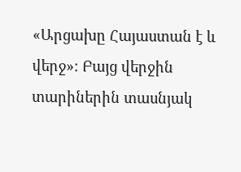«Արցախը Հայաստան է և վերջ»։ Բայց վերջին տարիներին տասնյակ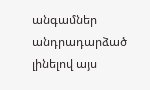անգամներ անդրադարձած լինելով այս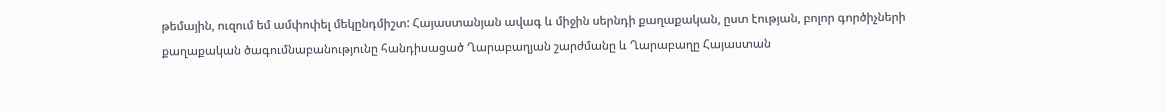թեմային, ուզում եմ ամփոփել մեկընդմիշտ: Հայաստանյան ավագ և միջին սերնդի քաղաքական, ըստ էության, բոլոր գործիչների քաղաքական ծագումնաբանությունը հանդիսացած Ղարաբաղյան շարժմանը և Ղարաբաղը Հայաստան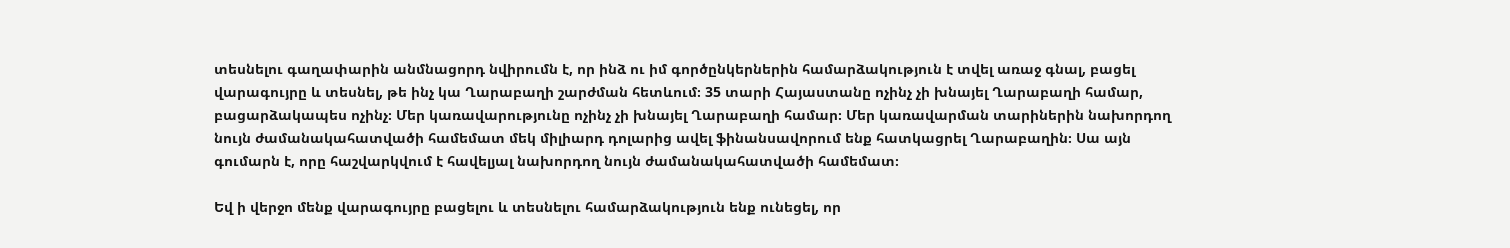տեսնելու գաղափարին անմնացորդ նվիրումն է, որ ինձ ու իմ գործընկերներին համարձակություն է տվել առաջ գնալ, բացել վարագույրը և տեսնել, թե ինչ կա Ղարաբաղի շարժման հետևում։ 35 տարի Հայաստանը ոչինչ չի խնայել Ղարաբաղի համար, բացարձակապես ոչինչ։ Մեր կառավարությունը ոչինչ չի խնայել Ղարաբաղի համար։ Մեր կառավարման տարիներին նախորդող նույն ժամանակահատվածի համեմատ մեկ միլիարդ դոլարից ավել ֆինանսավորում ենք հատկացրել Ղարաբաղին։ Սա այն գումարն է, որը հաշվարկվում է հավելյալ նախորդող նույն ժամանակահատվածի համեմատ։

Եվ ի վերջո մենք վարագույրը բացելու և տեսնելու համարձակություն ենք ունեցել, որ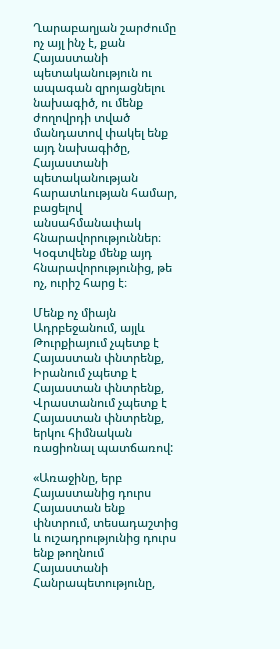Ղարաբաղյան շարժումը ոչ այլ ինչ է, քան Հայաստանի պետականություն ու ապագան զրոյացնելու նախագիծ, ու մենք ժողովրդի տված մանդատով փակել ենք այդ նախագիծը, Հայաստանի պետականության հարատևության համար, բացելով անսահմանափակ հնարավորություններ։ Կօգտվենք մենք այդ հնարավորությունից, թե ոչ, ուրիշ հարց է։

Մենք ոչ միայն Ադրբեջանում, այլև Թուրքիայում չպետք է Հայաստան փնտրենք, Իրանում չպետք է Հայաստան փնտրենք, Վրաստանում չպետք է Հայաստան փնտրենք, երկու հիմնական ռացիոնալ պատճառով:

«Առաջինը, երբ Հայաստանից դուրս Հայաստան ենք փնտրում, տեսադաշտից և ուշադրությունից դուրս ենք թողնում Հայաստանի Հանրապետությունը,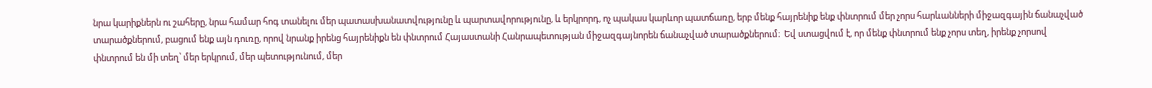նրա կարիքներն ու շահերը, նրա համար հոգ տանելու մեր պատասխանատվությունը և պարտավորությունը, և երկրորդ, ոչ պակաս կարևոր պատճառը, երբ մենք հայրենիք ենք փնտրում մեր չորս հարևանների միջազգային ճանաչված տարածքներում, բացում ենք այն դուռը, որով նրանք իրենց հայրենիքն են փնտրում Հայաստանի Հանրապետության միջազգայնորեն ճանաչված տարածքներում։  Եվ ստացվում է, որ մենք փնտրում ենք չորս տեղ, իրենք չորսով փնտրում են մի տեղ՝ մեր երկրում, մեր պետությունում, մեր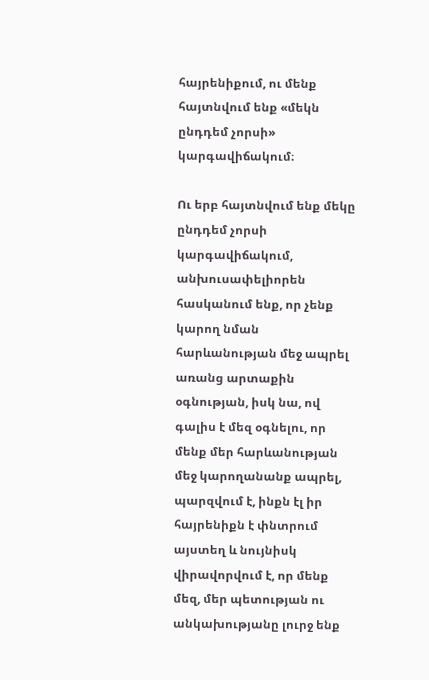հայրենիքում, ու մենք հայտնվում ենք «մեկն ընդդեմ չորսի» կարգավիճակում։

Ու երբ հայտնվում ենք մեկը ընդդեմ չորսի կարգավիճակում, անխուսափելիորեն հասկանում ենք, որ չենք կարող նման հարևանության մեջ ապրել առանց արտաքին օգնության, իսկ նա, ով գալիս է մեզ օգնելու, որ մենք մեր հարևանության մեջ կարողանանք ապրել, պարզվում է, ինքն էլ իր հայրենիքն է փնտրում այստեղ և նույնիսկ վիրավորվում է, որ մենք մեզ, մեր պետության ու անկախությանը լուրջ ենք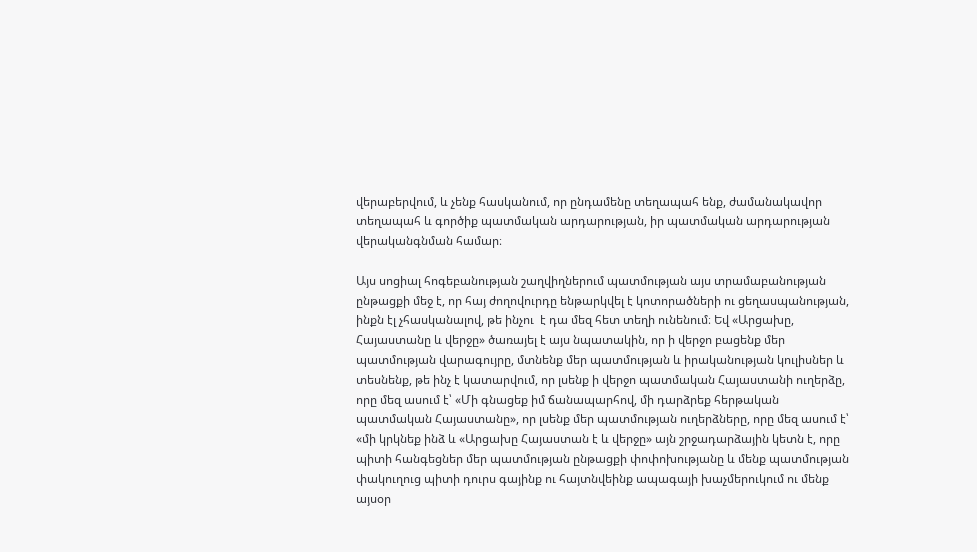վերաբերվում, և չենք հասկանում, որ ընդամենը տեղապահ ենք, ժամանակավոր տեղապահ և գործիք պատմական արդարության, իր պատմական արդարության վերականգնման համար։

Այս սոցիալ հոգեբանության շաղվիղներում պատմության այս տրամաբանության ընթացքի մեջ է, որ հայ ժողովուրդը ենթարկվել է կոտորածների ու ցեղասպանության, ինքն էլ չհասկանալով, թե ինչու  է դա մեզ հետ տեղի ունենում։ Եվ «Արցախը, Հայաստանը և վերջը» ծառայել է այս նպատակին, որ ի վերջո բացենք մեր պատմության վարագույրը, մտնենք մեր պատմության և իրականության կուլիսներ և տեսնենք, թե ինչ է կատարվում, որ լսենք ի վերջո պատմական Հայաստանի ուղերձը, որը մեզ ասում է՝ «Մի գնացեք իմ ճանապարհով, մի դարձրեք հերթական պատմական Հայաստանը», որ լսենք մեր պատմության ուղերձները, որը մեզ ասում է՝ «մի կրկնեք ինձ և «Արցախը Հայաստան է և վերջը» այն շրջադարձային կետն է, որը պիտի հանգեցներ մեր պատմության ընթացքի փոփոխությանը և մենք պատմության փակուղուց պիտի դուրս գայինք ու հայտնվեինք ապագայի խաչմերուկում ու մենք այսօր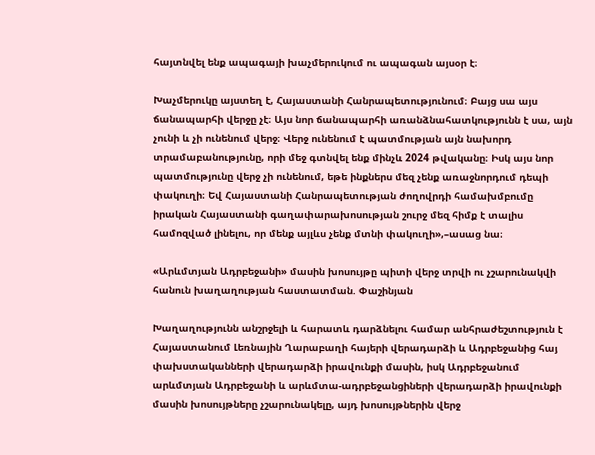հայտնվել ենք ապագայի խաչմերուկում ու ապագան այսօր է։

Խաչմերուկը այստեղ է, Հայաստանի Հանրապետությունում։ Բայց սա այս ճանապարհի վերջը չէ։ Այս նոր ճանապարհի առանձնահատկությունն է սա, այն չունի և չի ունենում վերջ։ Վերջ ունենում է պատմության այն նախորդ տրամաբանությունը, որի մեջ գտնվել ենք մինչև 2024 թվականը։ Իսկ այս նոր պատմությունը վերջ չի ունենում, եթե ինքներս մեզ չենք առաջնորդում դեպի փակուղի։ Եվ Հայաստանի Հանրապետության ժողովրդի համախմբումը իրական Հայաստանի գաղափարախոսության շուրջ մեզ հիմք է տալիս համոզված լինելու, որ մենք այլևս չենք մտնի փակուղի»,–ասաց նա։

«Արևմտյան Ադրբեջանի» մասին խոսույթը պիտի վերջ տրվի ու չշարունակվի հանուն խաղաղության հաստատման. Փաշինյան

Խաղաղությունն անշրջելի և հարատև դարձնելու համար անհրաժեշտություն է Հայաստանում Լեռնային Ղարաբաղի հայերի վերադարձի և Ադրբեջանից հայ փախստականների վերադարձի իրավունքի մասին, իսկ Ադրբեջանում արևմտյան Ադրբեջանի և արևմտա-ադրբեջանցիների վերադարձի իրավունքի մասին խոսույթները չշարունակելը, այդ խոսույթներին վերջ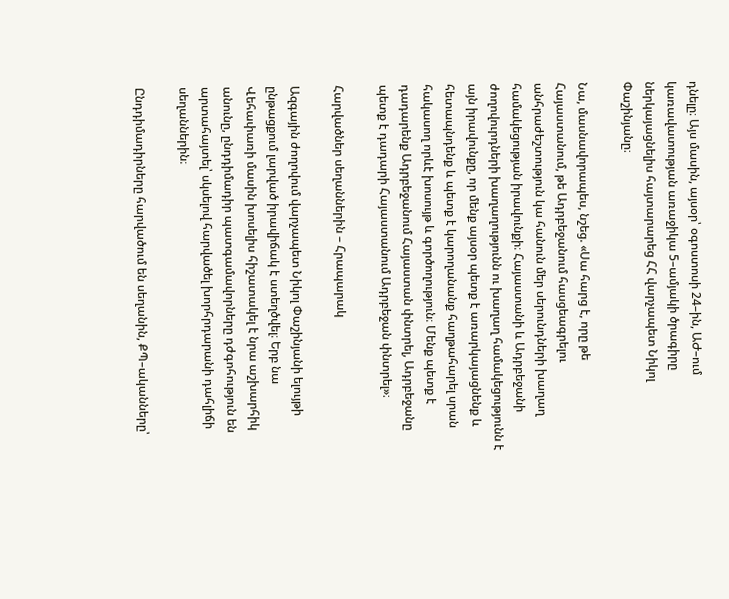դնելը։ Այս մասին, այսօր՝ օգոստոսի 24–ին, ԱԺ–ում կառավատության առաջիկա 5–ամյակի ծրագիրը ներկայացնելիս հայտարարեց ՀՀ վարչապետ Նիկոլ Փաշինյանը։

Նա, մասնավորապես, նշեց. «Սա հարց է, որը թե Հայաստանում, թե Ադրբեջանում հասցեագրելու անհրաժեշտություն կա հանուն մեր սերունդների խաղաղ համակեցության իրավունքի։ Հայաստանի և Ադրբեջանի ժողովուրդների խաղաղությունն ու խաղաղ համակեցությունն է այն իրավունքը, որ մենք այսօր պետք է առարկայացնենք և հետապնդենք և պետք է կարողանանք հաղթահարել սրան հակասող որևէ խոսույթ և գործողություն։ Մենք պետք է դադարենք Ադրբեջանում Հայաստան փնտրել, Ադրբեջանը պետք է դադարի Հայաստանում Ադրբեջան փնտրել»։

Հարվածներ սեղաններին – Հրապարակ

Ազգային ժողովում վարչապետ Նիկոլ Փաշինյանի ելույթի ընթացքում լարված իրավիճակ է ստեղծվել։ Երբ նա Վեհափառի մասին խոսելիս հիշատակել է նրա աշխարհիկ անունը, ընդդիմադիր պատգամավորները դժգոհություն են արտահայտել՝ սկսելով հարվածել խորհրդարանի դահլիճի սեղաններին։

Ընդդիմադիրները հարվածում են սեղանին, ՔՊ–ականները՝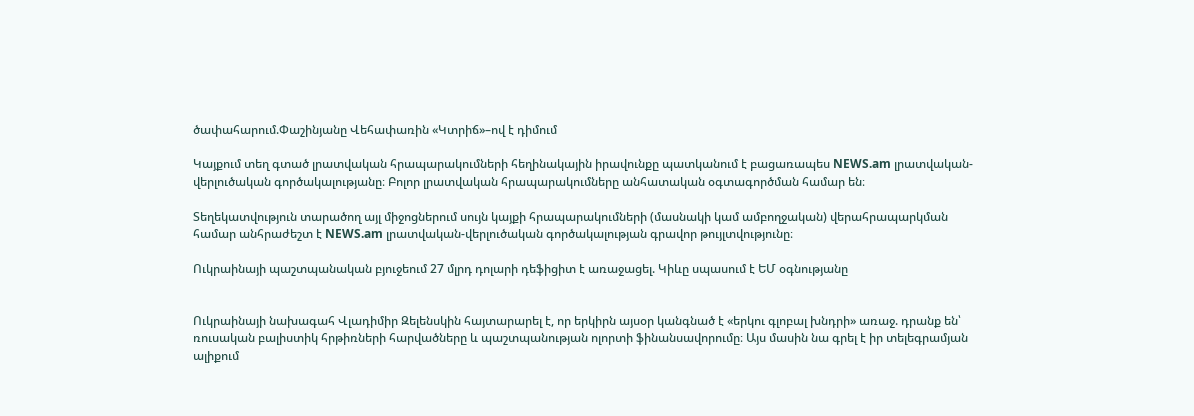ծափահարում.Փաշինյանը Վեհափառին «Կտրիճ»–ով է դիմում

Կայքում տեղ գտած լրատվական հրապարակումների հեղինակային իրավունքը պատկանում է բացառապես NEWS.am լրատվական-վերլուծական գործակալությանը։ Բոլոր լրատվական հրապարակումները անհատական օգտագործման համար են։

Տեղեկատվություն տարածող այլ միջոցներում սույն կայքի հրապարակումների (մասնակի կամ ամբողջական) վերահրապարկման համար անհրաժեշտ է NEWS.am լրատվական-վերլուծական գործակալության գրավոր թույլտվությունը։

Ուկրաինայի պաշտպանական բյուջեում 27 մլրդ դոլարի դեֆիցիտ է առաջացել. Կիևը սպասում է ԵՄ օգնությանը


Ուկրաինայի նախագահ Վլադիմիր Զելենսկին հայտարարել է, որ երկիրն այսօր կանգնած է «երկու գլոբալ խնդրի» առաջ. դրանք են՝ ռուսական բալիստիկ հրթիռների հարվածները և պաշտպանության ոլորտի ֆինանսավորումը։ Այս մասին նա գրել է իր տելեգրամյան ալիքում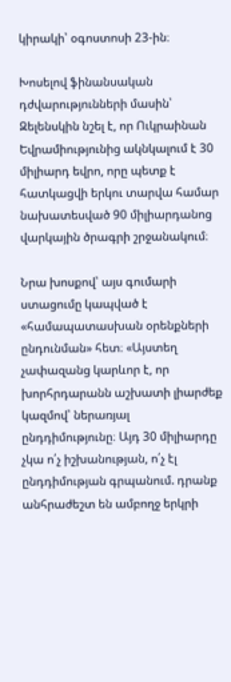կիրակի՝ օգոստոսի 23-ին։

Խոսելով ֆինանսական դժվարությունների մասին՝ Զելենսկին նշել է, որ Ուկրաինան Եվրամիությունից ակնկալում է 30 միլիարդ եվրո, որը պետք է հատկացվի երկու տարվա համար նախատեսված 90 միլիարդանոց վարկային ծրագրի շրջանակում։

Նրա խոսքով՝ այս գումարի ստացումը կապված է «համապատասխան օրենքների ընդունման» հետ։ «Այստեղ չափազանց կարևոր է, որ խորհրդարանն աշխատի լիարժեք կազմով՝ ներառյալ ընդդիմությունը։ Այդ 30 միլիարդը չկա ո՛չ իշխանության, ո՛չ էլ ընդդիմության գրպանում. դրանք անհրաժեշտ են ամբողջ երկրի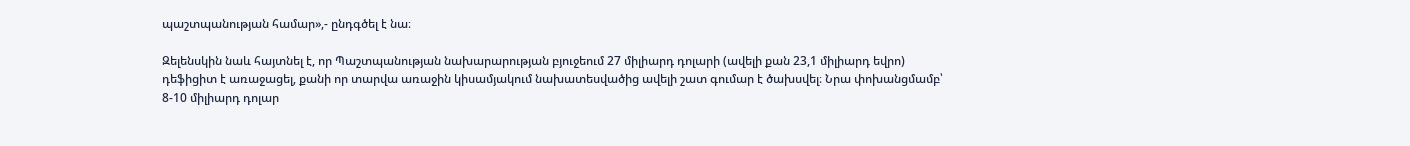պաշտպանության համար»,- ընդգծել է նա։

Զելենսկին նաև հայտնել է, որ Պաշտպանության նախարարության բյուջեում 27 միլիարդ դոլարի (ավելի քան 23,1 միլիարդ եվրո) դեֆիցիտ է առաջացել, քանի որ տարվա առաջին կիսամյակում նախատեսվածից ավելի շատ գումար է ծախսվել։ Նրա փոխանցմամբ՝ 8-10 միլիարդ դոլար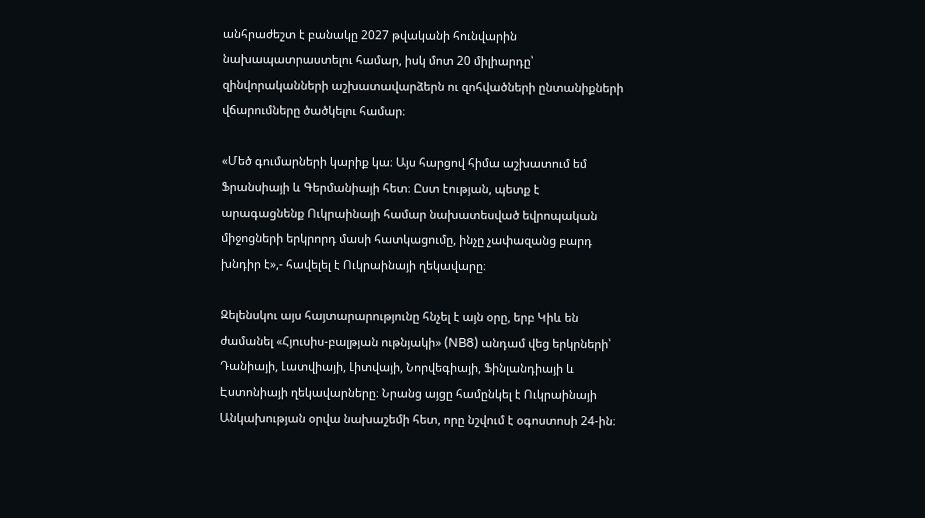անհրաժեշտ է բանակը 2027 թվականի հունվարին նախապատրաստելու համար, իսկ մոտ 20 միլիարդը՝ զինվորականների աշխատավարձերն ու զոհվածների ընտանիքների վճարումները ծածկելու համար։

«Մեծ գումարների կարիք կա։ Այս հարցով հիմա աշխատում եմ Ֆրանսիայի և Գերմանիայի հետ։ Ըստ էության, պետք է արագացնենք Ուկրաինայի համար նախատեսված եվրոպական միջոցների երկրորդ մասի հատկացումը, ինչը չափազանց բարդ խնդիր է»,- հավելել է Ուկրաինայի ղեկավարը։

Զելենսկու այս հայտարարությունը հնչել է այն օրը, երբ Կիև են ժամանել «Հյուսիս-բալթյան ութնյակի» (NB8) անդամ վեց երկրների՝ Դանիայի, Լատվիայի, Լիտվայի, Նորվեգիայի, Ֆինլանդիայի և Էստոնիայի ղեկավարները։ Նրանց այցը համընկել է Ուկրաինայի Անկախության օրվա նախաշեմի հետ, որը նշվում է օգոստոսի 24-ին։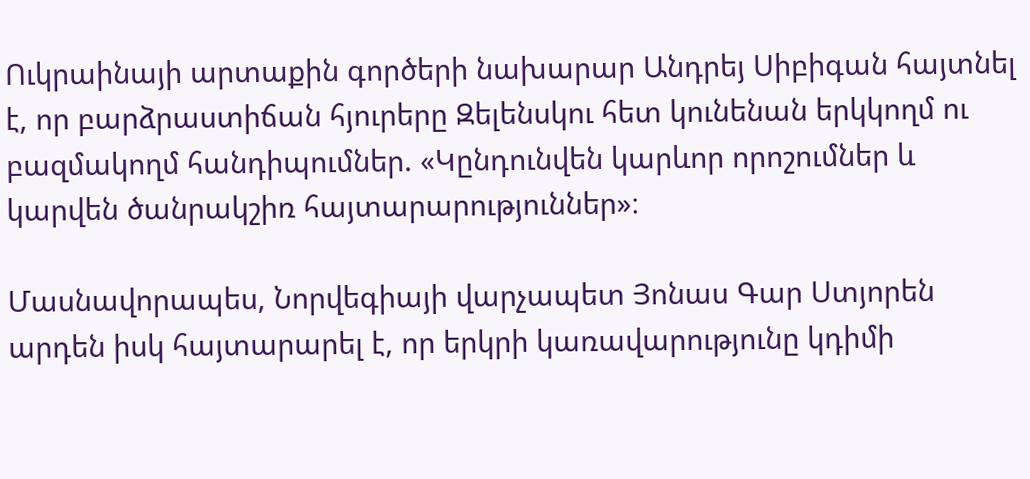Ուկրաինայի արտաքին գործերի նախարար Անդրեյ Սիբիգան հայտնել է, որ բարձրաստիճան հյուրերը Զելենսկու հետ կունենան երկկողմ ու բազմակողմ հանդիպումներ. «Կընդունվեն կարևոր որոշումներ և կարվեն ծանրակշիռ հայտարարություններ»։

Մասնավորապես, Նորվեգիայի վարչապետ Յոնաս Գար Ստյորեն արդեն իսկ հայտարարել է, որ երկրի կառավարությունը կդիմի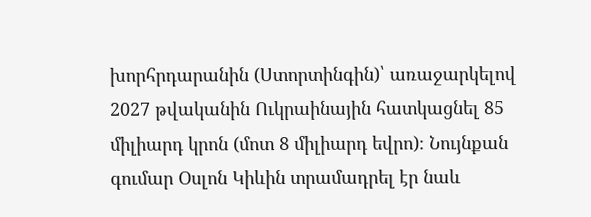խորհրդարանին (Ստորտինգին)՝ առաջարկելով 2027 թվականին Ուկրաինային հատկացնել 85 միլիարդ կրոն (մոտ 8 միլիարդ եվրո)։ Նույնքան գումար Օսլոն Կիևին տրամադրել էր նաև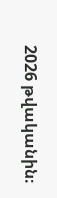2026 թվականին։